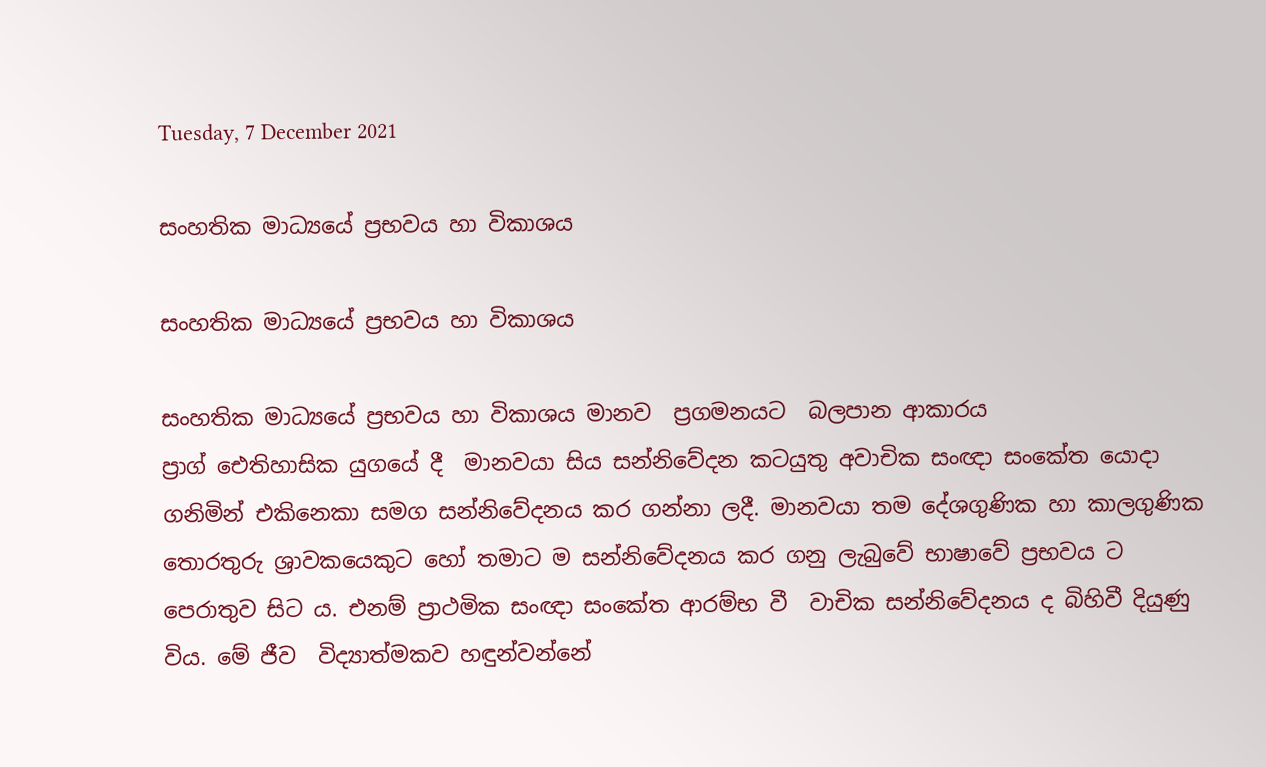Tuesday, 7 December 2021

සංහතික මාධ්‍යයේ ප්‍රභවය හා විකාශය

සංහතික මාධ්‍යයේ ප්‍රභවය හා විකාශය

සංහතික මාධ්‍යයේ ප්‍රභවය හා විකාශය මානව  ප්‍රගමනයට  බලපාන ආකාරය
ප්‍රාග් ඓතිහාසික යුගයේ දී  මානවයා සිය සන්නිවේදන කටයුතු අවාචික සංඥා සංකේත යොදා ගනිමින් එකිනෙකා සමග සන්නිවේදනය කර ගන්නා ලදී. මානවයා තම දේශගුණික හා කාලගුණික තොරතුරු ශ්‍රාවකයෙකුට හෝ තමාට ම සන්නිවේදනය කර ගනු ලැබුවේ භාෂාවේ ප්‍රභවය ට පෙරාතුව සිට ය. එනම් ප්‍රාථමික සංඥා සංකේත ආරම්භ වී  වාචික සන්නිවේදනය ද බිහිවී දියුණු විය. මේ ජීව  විද්‍යාත්මකව හඳුන්වන්නේ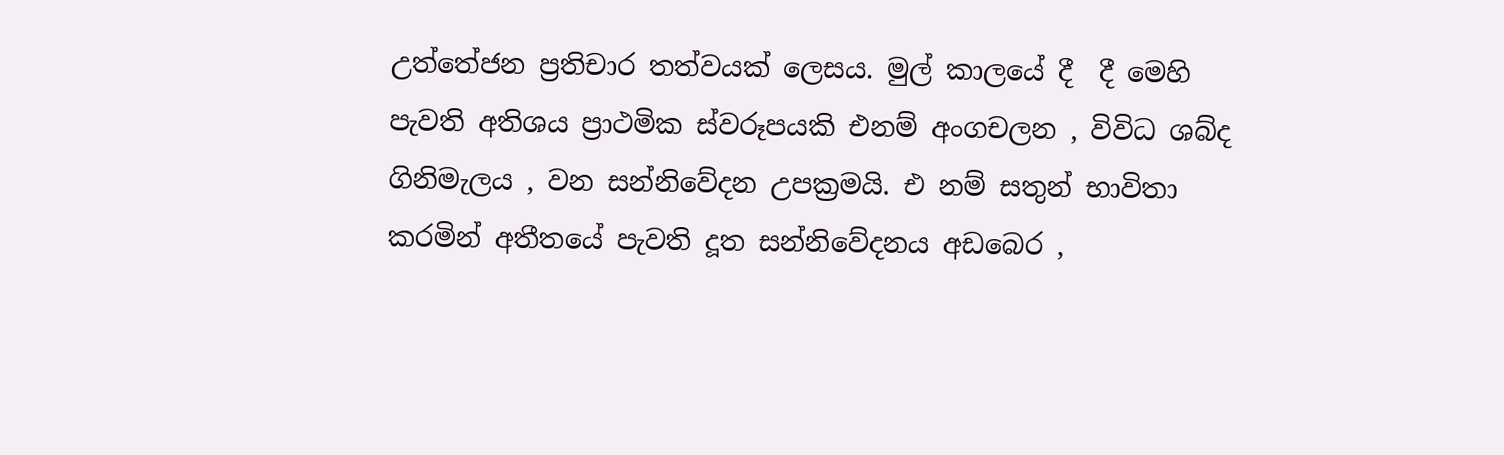උත්තේජන ප්‍රතිචාර තත්වයක් ලෙසය. මුල් කාලයේ දී  දී මෙහි පැවති අතිශය ප්‍රාථමික ස්වරූපයකි එනම් අංගචලන , විවිධ ශබ්ද ගිනිමැලය , වන සන්නිවේදන උපක්‍රමයි. එ නම් සතුන් භාවිතා කරමින් අතීතයේ පැවති දූත සන්නිවේදනය අඩබෙර ,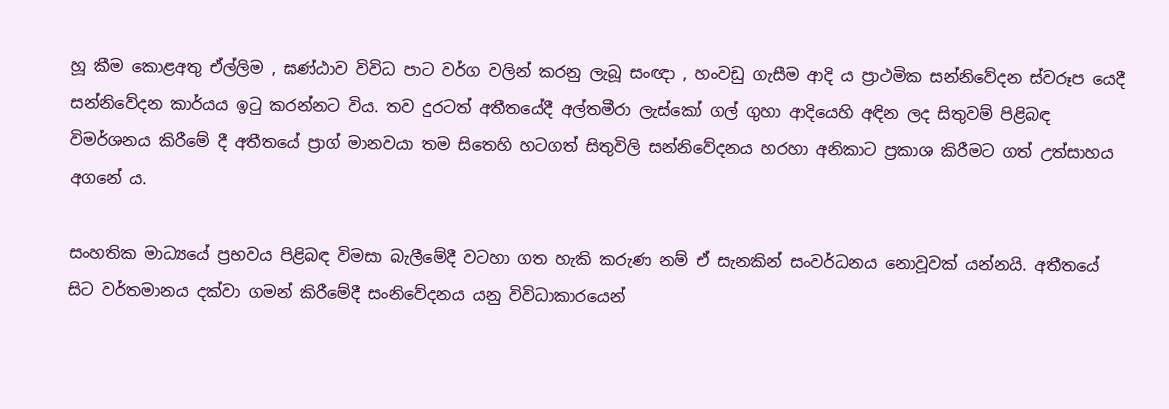හූ කීම කොළඅතු ඒල්ලිම , ඝණ්ඨාව විවිධ පාට වර්ග වලින් කරනු ලැබූ සංඥා , හංවඩු ගැසීම ආදි ය ප්‍රාථමික සන්නිවේදන ස්වරූප යෙදී සන්නිවේදන කාර්යය ඉටු කරන්නට විය. තව දුරටත් අතීතයේදී අල්තමීරා ලැස්කෝ ගල් ගුහා ආදියෙහි අඳින ලද සිතුවම් පිළිබඳ විමර්ශනය කිරීමේ දී අතීතයේ ප්‍රාග් මානවයා තම සිතෙහි හටගත් සිතුවිලි සන්නිවේදනය හරහා අනිකාට ප්‍රකාශ කිරීමට ගත් උත්සාහය අගනේ ය.

සංහතික මාධ්‍යයේ ප්‍රභවය පිළිබඳ විමසා බැලීමේදී වටහා ගත හැකි කරුණ නම් ඒ සැනකින් සංවර්ධනය නොවූවක් යන්නයි. අතීතයේ සිට වර්තමානය දක්වා ගමන් කිරීමේදී සංනිවේදනය යනු විවිධාකාරයෙන්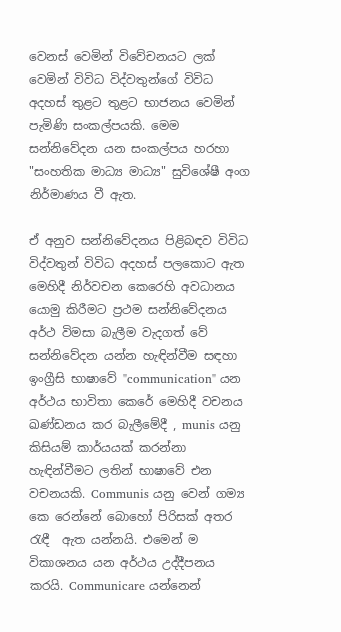වෙනස් වෙමින් විවේචනයට ලක් වෙමින් විවිධ විද්වතුන්ගේ විවිධ අදහස් තුළට තුළට භාජනය වෙමින් පැමිණි සංකල්පයකි. මෙම සන්නිවේදන යන සංකල්පය හරහා "සංහතික මාධ්‍ය මාධ්‍ය" සුවිශේෂී අංග නිර්මාණය වී ඇත.

ඒ අනුව සන්නිවේදනය පිළිබඳව විවිධ විද්වතුන් විවිධ අදහස් පලකොට ඇත මෙහිදී නිර්වචන කෙරෙහි අවධානය යොමු කිරීමට ප්‍රථම සන්නිවේදනය අර්ථ විමසා බැලීම වැදගත් වේ සන්නිවේදන යන්න හැඳින්වීම සඳහා ඉංග්‍රීසි භාෂාවේ "communication" යන අර්ථය භාවිතා කෙරේ මෙහිදී වචනය ඛණ්ඩනය කර බැලීමේදී , munis යනු කිසියම් කාර්යයක් කරන්නා හැඳින්වීමට ලතින් භාෂාවේ එන වචනයකි. Communis යනු වෙන් ගම්‍ය කෙ රෙන්නේ බොහෝ පිරිසක් අතර රැඳී  ඇත යන්නයි. එමෙන් ම විකාශනය යන අර්ථය උද්දීපනය කරයි. Communicare යන්නෙන්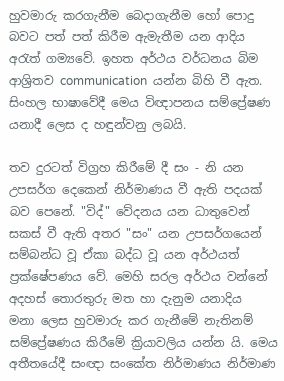හුවමාරු කරගැනීම බෙදාගැනීම හෝ පොදු බවට පත් පත් කිරීම ඇමැතීම යන ආදිය අරැත් ගම්‍යවේ. ඉහත අර්ථය වර්ධනය බිම ආශ්‍රිතව communication  යන්න බිහි වී ඇත. සිංහල භාෂාවේදී මෙය විඥාපනය සම්ප්‍රේෂණ යනාදී ලෙස ද හඳුන්වනු ලබයි.

තව දුරටත් විග්‍රහ කිරීමේ දී සං - නි යන උපසර්ග දෙකෙන් නිර්මාණය වී ඇති පදයක් බව පෙනේ. "විද්" වේදනය යන ධාතුවෙන්  සකස් වී ඇති අතර "සං" යන උපසර්ගයෙන් සම්බන්ධ වූ ඒකා බද්ධ වූ යන අර්ථයත් ප්‍රක්ෂේපණය වේ. මෙහි සරල අර්ථය වන්නේ අදහස් තොරතුරු මත හා දැනුම යනාදිය  මනා ලෙස හුවමාරු කර ගැනීමේ නැතිනම් සම්ප්‍රේෂණය කිරීමේ ක්‍රියාවලිය යන්න යි. මෙය අතීතයේදී සංඥා සංකේත නිර්මාණය නිර්මාණ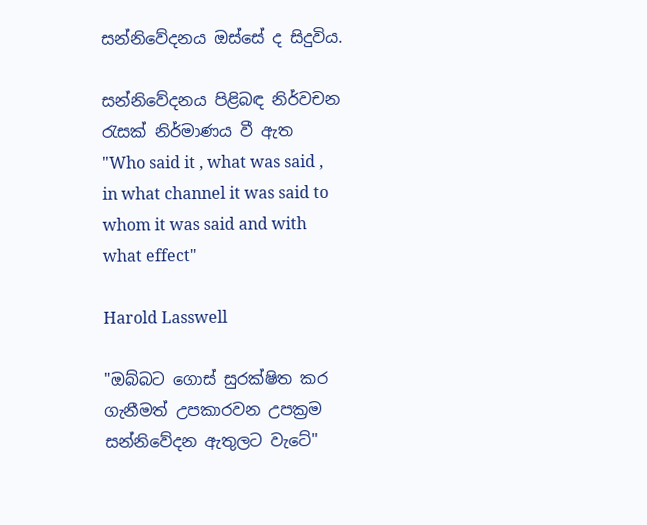සන්නිවේදනය ඔස්සේ ද සිදුවිය.

සන්නිවේදනය පිළිබඳ නිර්වචන රැසක් නිර්මාණය වී ඇත
"Who said it , what was said , in what channel it was said to whom it was said and with what effect"

Harold Lasswell

"ඔබ්බට ගොස් සුරක්ෂිත කර ගැනීමත් උපකාරවන උපක්‍රම සන්නිවේදන ඇතුලට වැටේ"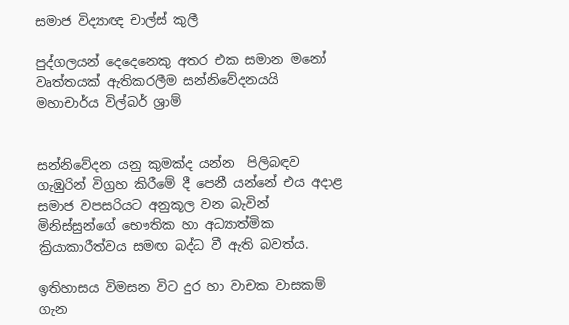සමාජ විද්‍යාඥ චාල්ස් කුලී

පුද්ගලයන් දෙදෙනෙකු අතර එක සමාන මනෝ වෘත්තයක් ඇතිකරලීම සන්නිවේදනයයි
මහාචාර්ය විල්බර් ශ්‍රාම්


සන්නිවේදන යනු කුමක්ද යන්න  පිලිබඳව ගැඹුරින් විග්‍රහ කිරීමේ දී පෙනී යන්නේ එය අදාළ සමාජ වපසරියට අනුකූල වන බැවින් මිනිස්සුන්ගේ භෞතික හා අධ්‍යාත්මික ක්‍රියාකාරීත්වය සමඟ බද්ධ වී ඇති බවත්ය.

ඉතිහාසය විමසන විට දුර හා වාචක වාසකම් ගැන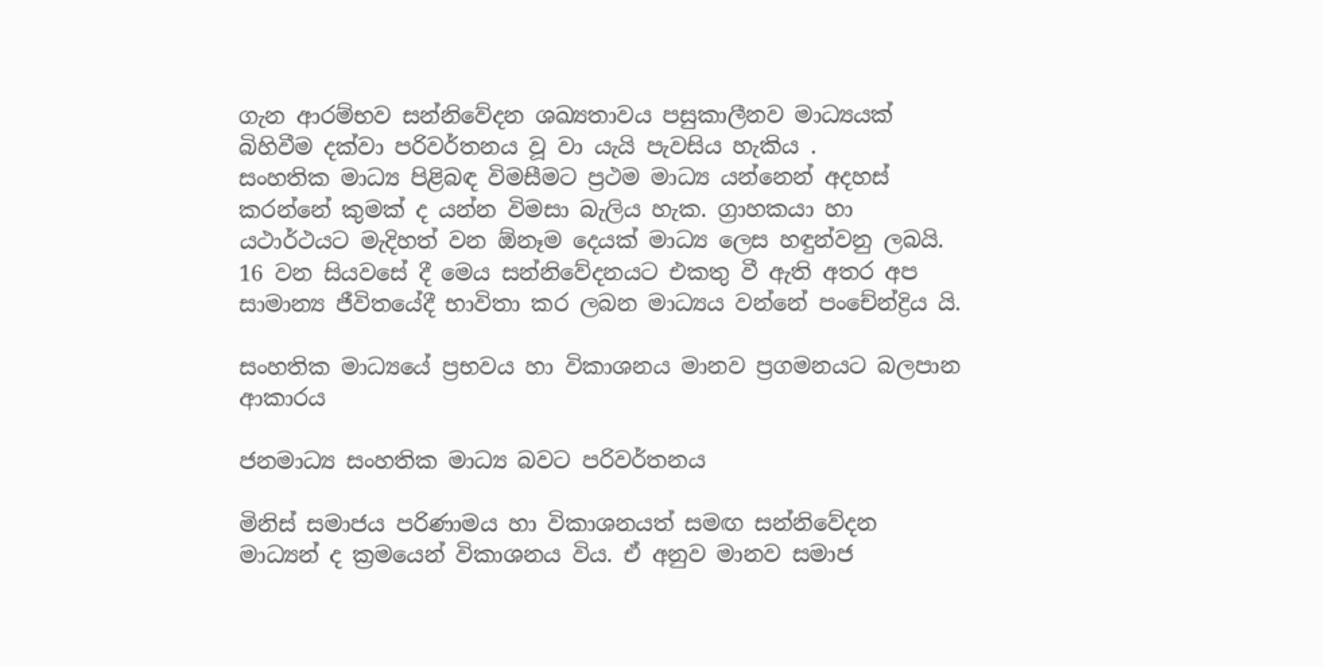ගැන ආරම්භව සන්නිවේදන ශඛ්‍යතාවය පසුකාලීනව මාධ්‍යයක් බිහිවීම දක්වා පරිවර්තනය වූ වා යැයි පැවසිය හැකිය .
සංහතික මාධ්‍ය පිළිබඳ විමසීමට ප්‍රථම මාධ්‍ය යන්නෙන් අදහස් කරන්නේ කුමක් ද යන්න විමසා බැලිය හැක. ග්‍රාහකයා හා යථාර්ථයට මැදිහත් වන ඕනෑම දෙයක් මාධ්‍ය ලෙස හඳුන්වනු ලබයි. 16 වන සියවසේ දී මෙය සන්නිවේදනයට එකතු වී ඇති අතර අප සාමාන්‍ය ජීවිතයේදී භාවිතා කර ලබන මාධ්‍යය වන්නේ පංචේන්ද්‍රිය යි.

සංහතික මාධ්‍යයේ ප්‍රභවය හා විකාශනය මානව ප්‍රගමනයට බලපාන ආකාරය

ජනමාධ්‍ය සංහතික මාධ්‍ය බවට පරිවර්තනය

මිනිස් සමාජය පරිණාමය හා විකාශනයත් සමඟ සන්නිවේදන මාධ්‍යන් ද ක්‍රමයෙන් විකාශනය විය. ඒ අනුව මානව සමාජ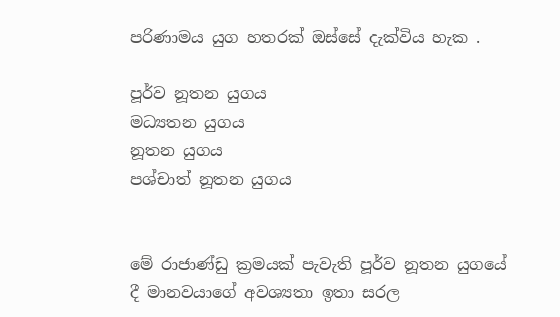පරිණාමය යුග හතරක් ඔස්සේ දැක්විය හැක .

පූර්ව නූතන යුගය
මධ්‍යතන යුගය
නූතන යුගය
පශ්චාත් නූතන යුගය


මේ රාජාණ්ඩු ක්‍රමයක් පැවැති පූර්ව නූතන යුගයේ දී මානවයාගේ අවශ්‍යතා ඉතා සරල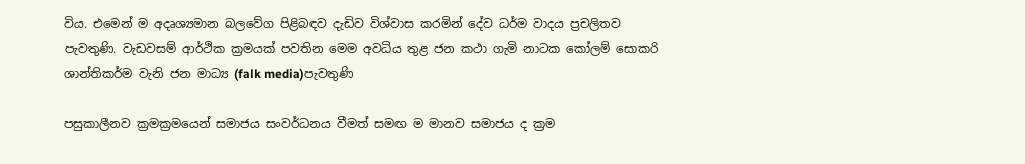විය. එමෙන් ම අදෘශ්‍යමාන බලවේග පිළිබඳව දැඩිව විශ්වාස කරමින් දේව ධර්ම වාදය ප්‍රචලිතව පැවතුණි. වැඩවසම් ආර්ථික ක්‍රමයක් පවතින මෙම අවධිය තුළ ජන කථා ගැමි නාටක කෝලම් සොකරි ශාන්තිකර්ම වැනි ජන මාධ්‍ය (falk media)පැවතුණි

පසුකාලීනව ක්‍රමක්‍රමයෙන් සමාජය සංවර්ධනය වීමත් සමඟ ම මානව සමාජය ද ක්‍රම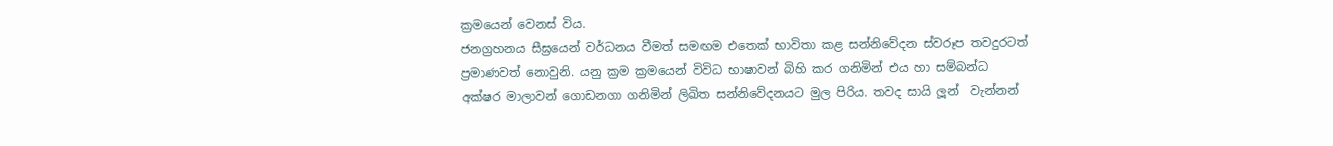ක්‍රමයෙන් වෙනස් විය.
ජනග්‍රහනය සීඝ්‍රයෙන් වර්ධනය වීමත් සමඟම එතෙක් භාවිතා කළ සන්නිවේදන ස්වරූප තවදුරටත් ප්‍රමාණවත් නොවුනි. යනු ක්‍රම ක්‍රමයෙන් විවිධ භාෂාවන් බිහි කර ගනිමින් එය හා සම්බන්ධ අක්ෂර මාලාවන් ගොඩනගා ගනිමින් ලිඛිත සන්නිවේදනයට මුල පිරිය. තවද සායි ලූන්  වැන්නන්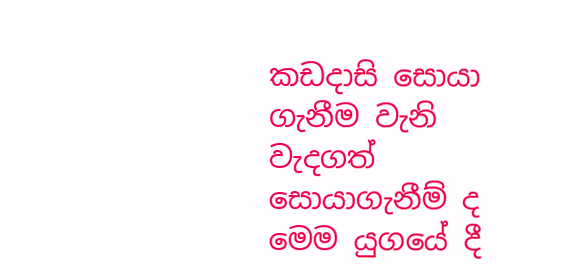කඩදාසි සොයා ගැනීම වැනි වැදගත් සොයාගැනීම් ද මෙම යුගයේ දී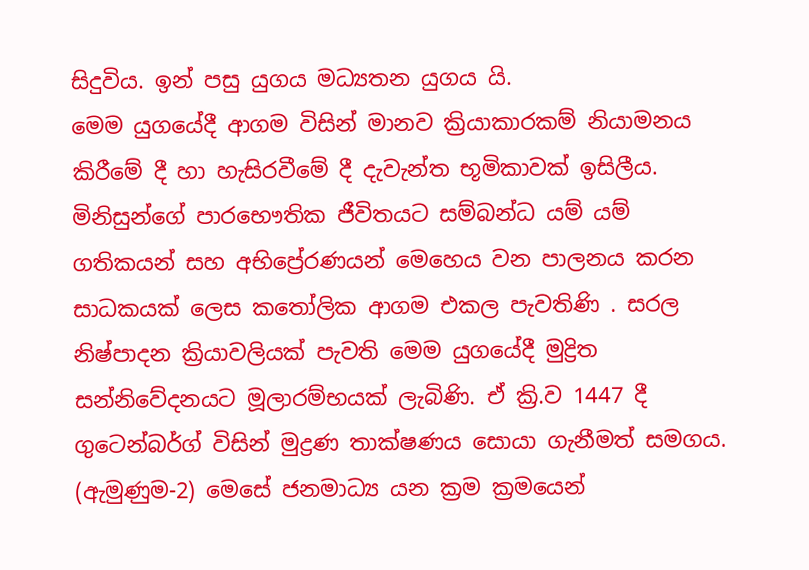සිදුවිය. ඉන් පසු යුගය මධ්‍යතන යුගය යි.
මෙම යුගයේදී ආගම විසින් මානව ක්‍රියාකාරකම් නියාමනය කිරීමේ දී හා හැසිරවීමේ දී දැවැන්ත භූමිකාවක් ඉසිලීය. මිනිසුන්ගේ පාරභෞතික ජීවිතයට සම්බන්ධ යම් යම් ගතිකයන් සහ අභිප්‍රේරණයන් මෙහෙය වන පාලනය කරන සාධකයක් ලෙස කතෝලික ආගම එකල පැවතිණි . සරල නිෂ්පාදන ක්‍රියාවලියක් පැවති මෙම යුගයේදී මුද්‍රිත සන්නිවේදනයට මූලාරම්භයක් ලැබිණි. ඒ ක්‍රි.ව 1447 දී ගුටෙන්බර්ග් විසින් මුද්‍රණ තාක්ෂණය සොයා ගැනීමත් සමගය. (ඇමුණුම-2) මෙසේ ජනමාධ්‍ය යන ක්‍රම ක්‍රමයෙන්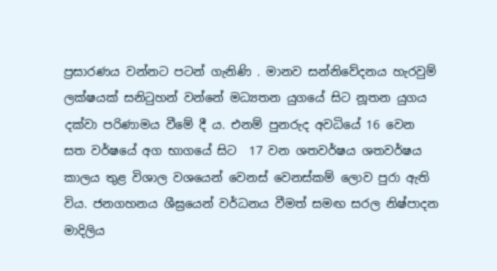ප්‍රසාරණය වන්නට පටන් ගැනිණි . මානව සන්නිවේදනය හැරවුම් ලක්ෂයක් සනිටුහන් වන්නේ මධ්‍යතන යුගයේ සිට නූතන යුගය දක්වා පරිණාමය වීමේ දී ය. එනම් පුනරුද අවධියේ 16 වෙන සත වර්ෂයේ අග භාගයේ සිට  17 වන ශතවර්ෂය ශතවර්ෂය කාලය තුළ විශාල වශයෙන් වෙනස් වෙනස්කම් ලොව පුරා ඇති විය. ජනගහනය ශීඝ්‍රයෙන් වර්ධනය වීමත් සමඟ සරල නිෂ්පාදන මාදිලිය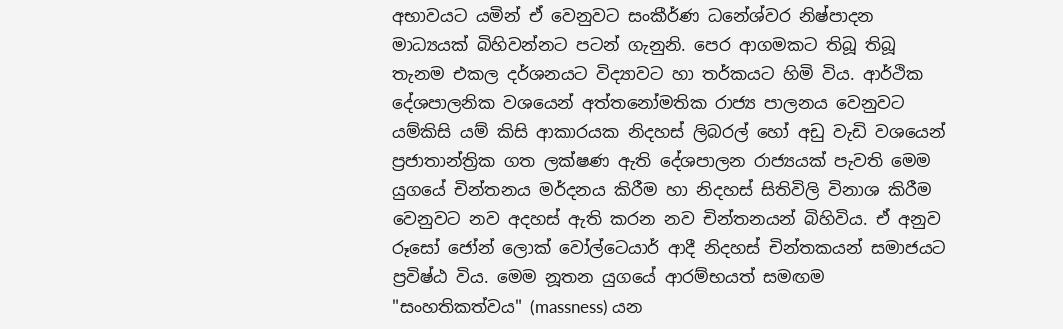අභාවයට යමින් ඒ වෙනුවට සංකීර්ණ ධනේශ්වර නිෂ්පාදන මාධ්‍යයක් බිහිවන්නට පටන් ගැනුනි. පෙර ආගමකට තිබූ තිබූ තැනම එකල දර්ශනයට විද්‍යාවට හා තර්කයට හිමි විය. ආර්ථික දේශපාලනික වශයෙන් අත්තනෝමතික රාජ්‍ය පාලනය වෙනුවට යම්කිසි යම් කිසි ආකාරයක නිදහස් ලිබරල් හෝ අඩු වැඩි වශයෙන් ප්‍රජාතාන්ත්‍රික ගත ලක්ෂණ ඇති දේශපාලන රාජ්‍යයක් පැවති මෙම යුගයේ චින්තනය මර්දනය කිරීම හා නිදහස් සිතිවිලි විනාශ කිරීම වෙනුවට නව අදහස් ඇති කරන නව චින්තනයන් බිහිවිය. ඒ අනුව රූසෝ ජෝන් ලොක් වෝල්ටෙයාර් ආදී නිදහස් චින්තකයන් සමාජයට ප්‍රවිෂ්ඨ විය. මෙම නූතන යුගයේ ආරම්භයත් සමඟම "සංහතිකත්වය" (massness) යන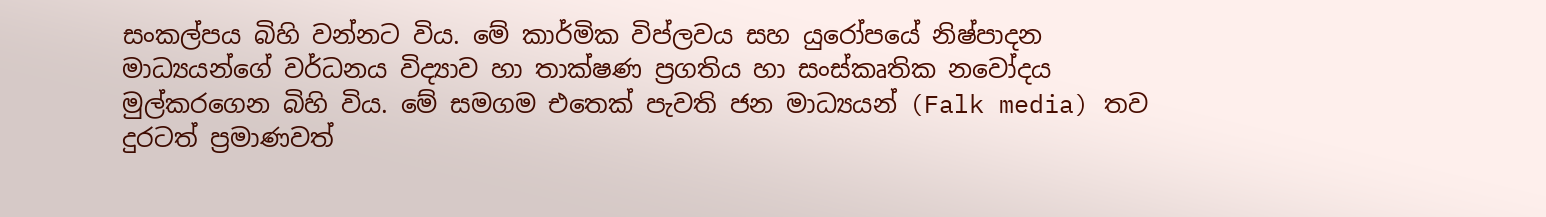සංකල්පය බිහි වන්නට විය. මේ කාර්මික විප්ලවය සහ යුරෝපයේ නිෂ්පාදන මාධ්‍යයන්ගේ වර්ධනය විද්‍යාව හා තාක්ෂණ ප්‍රගතිය හා සංස්කෘතික නවෝදය මුල්කරගෙන බිහි විය. මේ සමගම එතෙක් පැවති ජන මාධ්‍යයන් (Falk media) තව දුරටත් ප්‍රමාණවත්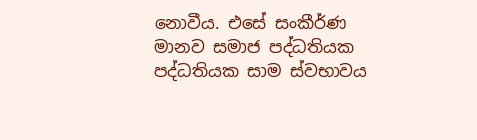නොවීය. එසේ සංකීර්ණ මානව සමාජ පද්ධතියක පද්ධතියක සාම ස්වභාවය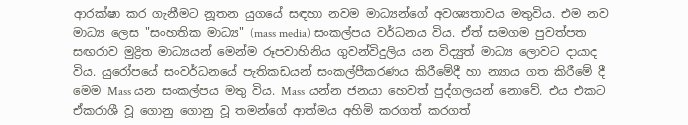ආරක්ෂා කර ගැනීමට නූතන යුගයේ සඳහා නවම මාධ්‍යන්ගේ අවශ්‍යතාවය මතුවිය. එම නව මාධ්‍ය ලෙස "සංහතික මාධ්‍ය" (mass media) සංකල්පය වර්ධනය විය. ඒත් සමගම පුවත්පත සඟරාව මුද්‍රිත මාධ්‍යයන් මෙන්ම රූපවාහිනිය ගුවන්විදුලිය යන විද්‍යුත් මාධ්‍ය ලොවට දායාද විය. යුරෝපයේ සංවර්ධනයේ පැතිකඩයන් සංකල්පීකරණය කිරීමේදී හා න්‍යාය ගත කිරීමේ දී මෙම Mass යන සංකල්පය මතු විය. Mass යන්න ජනයා හෙවත් පුද්ගලයන් නොවේ. එය එකට ඒකරාශී වූ ගොනු ගොනු වූ තමන්ගේ ආත්මය අහිමි කරගත් කරගත්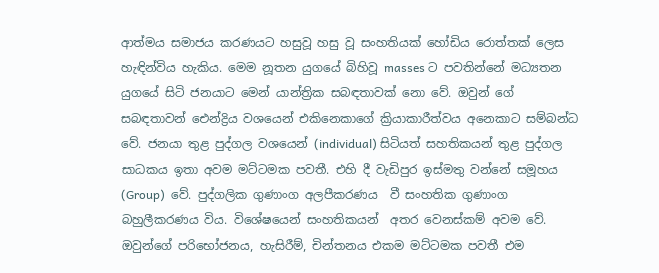ආත්මය සමාජය කරණයට හසුවූ හසු වූ සංහතියක් හෝඩිය රොත්තක් ලෙස හැඳින්විය හැකිය. මෙම නූතන යුගයේ බිහිවූ masses ට පවතින්නේ මධ්‍යතන යුගයේ සිටි ජනයාට මෙන් යාන්ත්‍රික සබඳතාවක් නො වේ. ඔවුන් ගේ සබඳතාවන් ඓන්ද්‍රිය වශයෙන් එකිනෙකාගේ ක්‍රියාකාරීත්වය අනෙකාට සම්බන්ධ වේ. ජනයා තුළ පුද්ගල වශයෙන් (individual) සිටියත් සහතිකයන් තුළ පුද්ගල සාධකය ඉතා අවම මට්ටමක පවතී. එහි දී වැඩිපුර ඉස්මතු වන්නේ සමූහය (Group)  වේ. පුද්ගලික ගුණාංග අලපීකරණය  වී සංහතික ගුණාංග බහුලීකරණය විය. විශේෂයෙන් සංහතිකයන්  අතර වෙනස්කම් අවම වේ. ඔවුන්ගේ පරිභෝජනය, හැසිරීම්, චින්තනය එකම මට්ටමක පවතී එම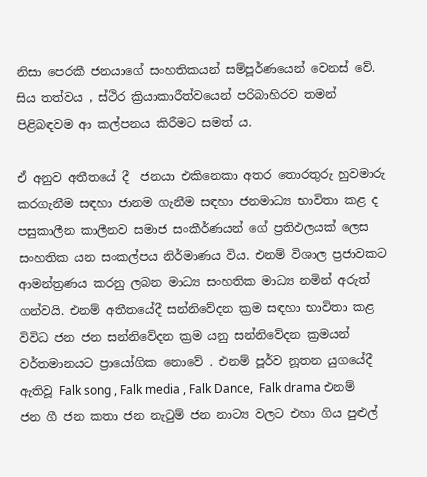නිසා පෙරකී ජනයාගේ සංහතිකයන් සම්පූර්ණයෙන් වෙනස් වේ. සිය තත්වය , ස්ථිර ක්‍රියාකාරීත්වයෙන් පරිබාහිරව තමන් පිළිබඳවම ආ කල්පනය කිරීමට සමත් ය.

ඒ අනුව අතීතයේ දී  ජනයා එකිනෙකා අතර තොරතුරු හුවමාරු කරගැනීම සඳහා ජානම ගැනීම සඳහා ජනමාධ්‍ය භාවිතා කළ ද පසුකාලීන කාලීනව සමාජ සංකීර්ණයන් ගේ ප්‍රතිඵලයක් ලෙස සංහතික යන සංකල්පය නිර්මාණය විය. එනම් විශාල ප්‍රජාවකට ආමන්ත්‍රණය කරනු ලබන මාධ්‍ය සංහතික මාධ්‍ය නමින් අරුත් ගන්වයි. එනම් අතීතයේදී සන්නිවේදන ක්‍රම සඳහා භාවිතා කළ විවිධ ජන ජන සන්නිවේදන ක්‍රම යනු සන්නිවේදන ක්‍රමයන් වර්තමානයට ප්‍රායෝගික නොවේ . එනම් පූර්ව නූතන යුගයේදී ඇතිවූ Falk song , Falk media , Falk Dance,  Falk drama එනම් ජන ගී ජන කතා ජන නැටුම් ජන නාට්‍ය වලට එහා ගිය පුළුල්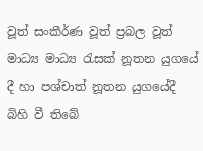වූත් සංකීර්ණ වූත් ප්‍රබල වූත් මාධ්‍ය මාධ්‍ය රැසක් නූතන යුගයේ දී හා පශ්චාත් නූතන යුගයේදී බිහි වී තිබේ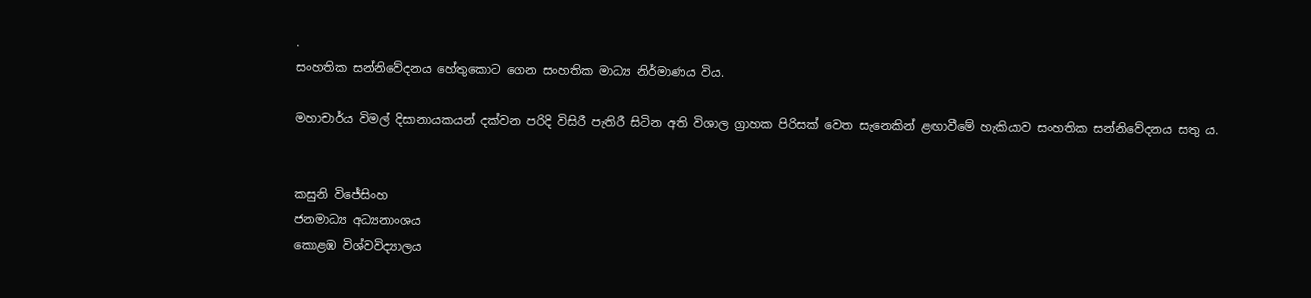.
සංහතික සන්නිවේදනය හේතුකොට ගෙන සංහතික මාධ්‍ය නිර්මාණය විය.

මහාචාර්ය විමල් දිසානායකයන් දක්වන පරිදි විසිරී පැතිරී සිටින අති විශාල ග්‍රාහක පිරිසක් වෙත සැනෙකින් ළඟාවීමේ හැකියාව සංහතික සන්නිවේදනය සතු ය.


කසුනි විජේසිංහ
ජනමාධ්‍ය අධ්‍යනාංශය
කොළඹ විශ්වවිද්‍යාලය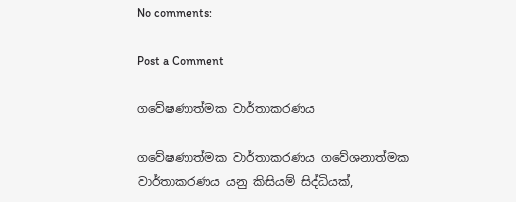No comments:

Post a Comment

ගවේෂණාත්මක වාර්තාකරණය

ගවේෂණාත්මක වාර්තාකරණය ගවේශනාත්මක වාර්තාකරණය යනු කිසියම් සිද්ධියක්,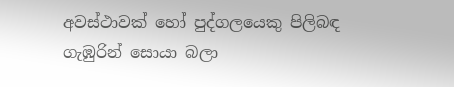අවස්ථාවක් හෝ පුද්ගලයෙකු පිලිබඳ ගැඹුරින් සොයා බලා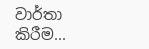වාර්තා කිරීම...